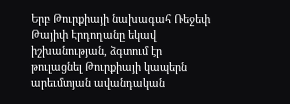Երբ Թուրքիայի նախագահ Ռեջեփ Թայիփ Էրդողանը եկավ իշխանության, ձգտում էր թուլացնել Թուրքիայի կապերն արեւմտյան ավանդական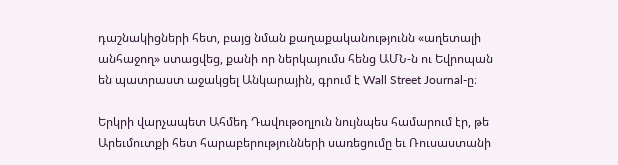դաշնակիցների հետ, բայց նման քաղաքականությունն «աղետալի անհաջող» ստացվեց, քանի որ ներկայումս հենց ԱՄՆ-ն ու Եվրոպան են պատրաստ աջակցել Անկարային, գրում է Wall Street Journal-ը։

Երկրի վարչապետ Ահմեդ Դավութօղլուն նույնպես համարում էր, թե Արեւմուտքի հետ հարաբերությունների սառեցումը եւ Ռուսաստանի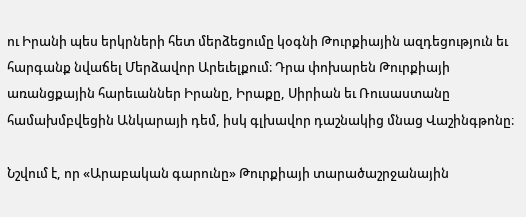ու Իրանի պես երկրների հետ մերձեցումը կօգնի Թուրքիային ազդեցություն եւ հարգանք նվաճել Մերձավոր Արեւելքում։ Դրա փոխարեն Թուրքիայի առանցքային հարեւաններ Իրանը, Իրաքը, Սիրիան եւ Ռուսաստանը համախմբվեցին Անկարայի դեմ, իսկ գլխավոր դաշնակից մնաց Վաշինգթոնը։

Նշվում է, որ «Արաբական գարունը» Թուրքիայի տարածաշրջանային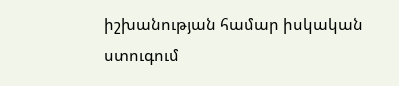իշխանության համար իսկական ստուգում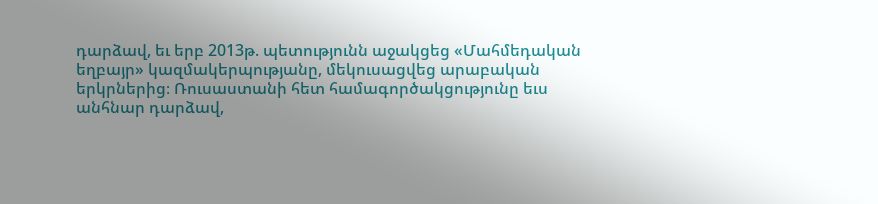դարձավ, եւ երբ 2013թ. պետությունն աջակցեց «Մահմեդական եղբայր» կազմակերպությանը, մեկուսացվեց արաբական երկրներից։ Ռուսաստանի հետ համագործակցությունը եւս անհնար դարձավ,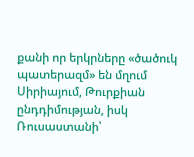քանի որ երկրները «ծածուկ պատերազմ» են մղում Սիրիայում, Թուրքիան ընդդիմության, իսկ Ռուսաստանի՝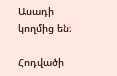Ասադի կողմից են։

Հոդվածի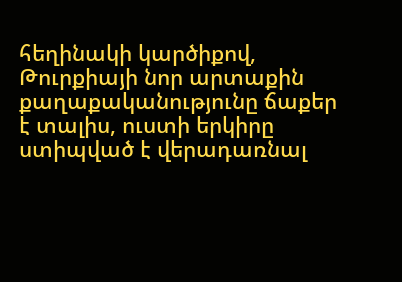հեղինակի կարծիքով, Թուրքիայի նոր արտաքին քաղաքականությունը ճաքեր է տալիս, ուստի երկիրը ստիպված է վերադառնալ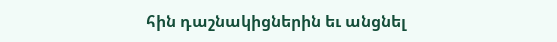հին դաշնակիցներին եւ անցնել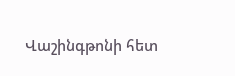Վաշինգթոնի հետ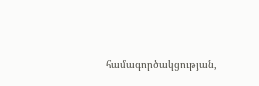համագործակցության,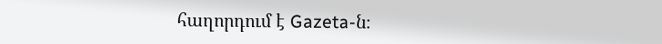հաղորդում է Gazeta-ն։